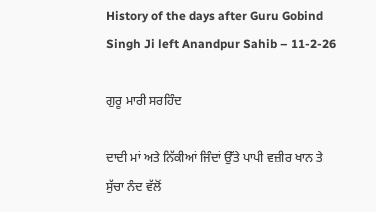History of the days after Guru Gobind Singh Ji left Anandpur Sahib – 11-2-26

ਗੁਰੂ ਮਾਰੀ ਸਰਹਿੰਦ

ਦਾਦੀ ਮਾਂ ਅਤੇ ਨਿੱਕੀਆਂ ਜਿੰਦਾਂ ਉੱਤੇ ਪਾਪੀ ਵਜ਼ੀਰ ਖਾਨ ਤੇ ਸੁੱਚਾ ਨੰਦ ਵੱਲੋਂ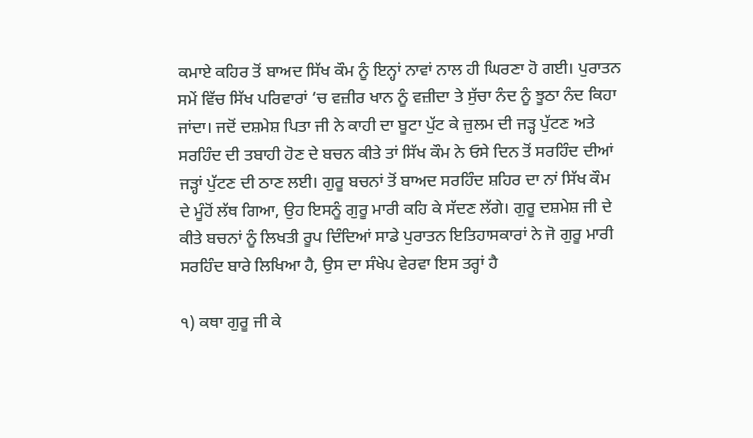ਕਮਾਏ ਕਹਿਰ ਤੋਂ ਬਾਅਦ ਸਿੱਖ ਕੌਮ ਨੂੰ ਇਨ੍ਹਾਂ ਨਾਵਾਂ ਨਾਲ ਹੀ ਘਿਰਣਾ ਹੋ ਗਈ। ਪੁਰਾਤਨ ਸਮੇਂ ਵਿੱਚ ਸਿੱਖ ਪਰਿਵਾਰਾਂ ‘ਚ ਵਜ਼ੀਰ ਖਾਨ ਨੂੰ ਵਜ਼ੀਦਾ ਤੇ ਸੁੱਚਾ ਨੰਦ ਨੂੰ ਝੂਠਾ ਨੰਦ ਕਿਹਾ ਜਾਂਦਾ। ਜਦੋਂ ਦਸ਼ਮੇਸ਼ ਪਿਤਾ ਜੀ ਨੇ ਕਾਹੀ ਦਾ ਬੂਟਾ ਪੁੱਟ ਕੇ ਜ਼ੁਲਮ ਦੀ ਜੜ੍ਹ ਪੁੱਟਣ ਅਤੇ ਸਰਹਿੰਦ ਦੀ ਤਬਾਹੀ ਹੋਣ ਦੇ ਬਚਨ ਕੀਤੇ ਤਾਂ ਸਿੱਖ ਕੌਮ ਨੇ ਓਸੇ ਦਿਨ ਤੋਂ ਸਰਹਿੰਦ ਦੀਆਂ ਜੜ੍ਹਾਂ ਪੁੱਟਣ ਦੀ ਠਾਣ ਲਈ। ਗੁਰੂ ਬਚਨਾਂ ਤੋਂ ਬਾਅਦ ਸਰਹਿੰਦ ਸ਼ਹਿਰ ਦਾ ਨਾਂ ਸਿੱਖ ਕੌਮ ਦੇ ਮੂੰਹੋਂ ਲੱਥ ਗਿਆ, ਉਹ ਇਸਨੂੰ ਗੁਰੂ ਮਾਰੀ ਕਹਿ ਕੇ ਸੱਦਣ ਲੱਗੇ। ਗੁਰੂ ਦਸ਼ਮੇਸ਼ ਜੀ ਦੇ ਕੀਤੇ ਬਚਨਾਂ ਨੂੰ ਲਿਖਤੀ ਰੂਪ ਦਿੰਦਿਆਂ ਸਾਡੇ ਪੁਰਾਤਨ ਇਤਿਹਾਸਕਾਰਾਂ ਨੇ ਜੋ ਗੁਰੂ ਮਾਰੀ ਸਰਹਿੰਦ ਬਾਰੇ ਲਿਖਿਆ ਹੈ, ਉਸ ਦਾ ਸੰਖੇਪ ਵੇਰਵਾ ਇਸ ਤਰ੍ਹਾਂ ਹੈ

੧) ਕਥਾ ਗੁਰੂ ਜੀ ਕੇ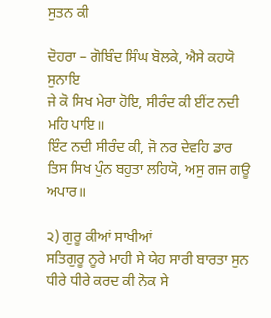ਸੁਤਨ ਕੀ

ਦੋਹਰਾ – ਗੋਬਿੰਦ ਸਿੰਘ ਬੋਲਕੇ, ਐਸੇ ਕਹਯੋ ਸੁਨਾਇ
ਜੇ ਕੋ ਸਿਖ ਮੇਰਾ ਹੋਇ, ਸੀਰੰਦ ਕੀ ਈਂਟ ਨਦੀ ਮਹਿ ਪਾਇ॥
ਇੰਟ ਨਦੀ ਸੀਰੰਦ ਕੀ, ਜੋ ਨਰ ਦੇਵਹਿ ਡਾਰ
ਤਿਸ ਸਿਖ ਪੁੰਨ ਬਹੁਤਾ ਲਹਿਯੋ, ਅਸੁ ਗਜ ਗਊ ਅਪਾਰ॥

੨) ਗੁਰੂ ਕੀਆਂ ਸਾਖੀਆਂ
ਸਤਿਗੁਰੂ ਨੂਰੇ ਮਾਹੀ ਸੇ ਯੇਹ ਸਾਰੀ ਬਾਰਤਾ ਸੁਨ ਧੀਰੇ ਧੀਰੇ ਕਰਦ ਕੀ ਨੋਕ ਸੇ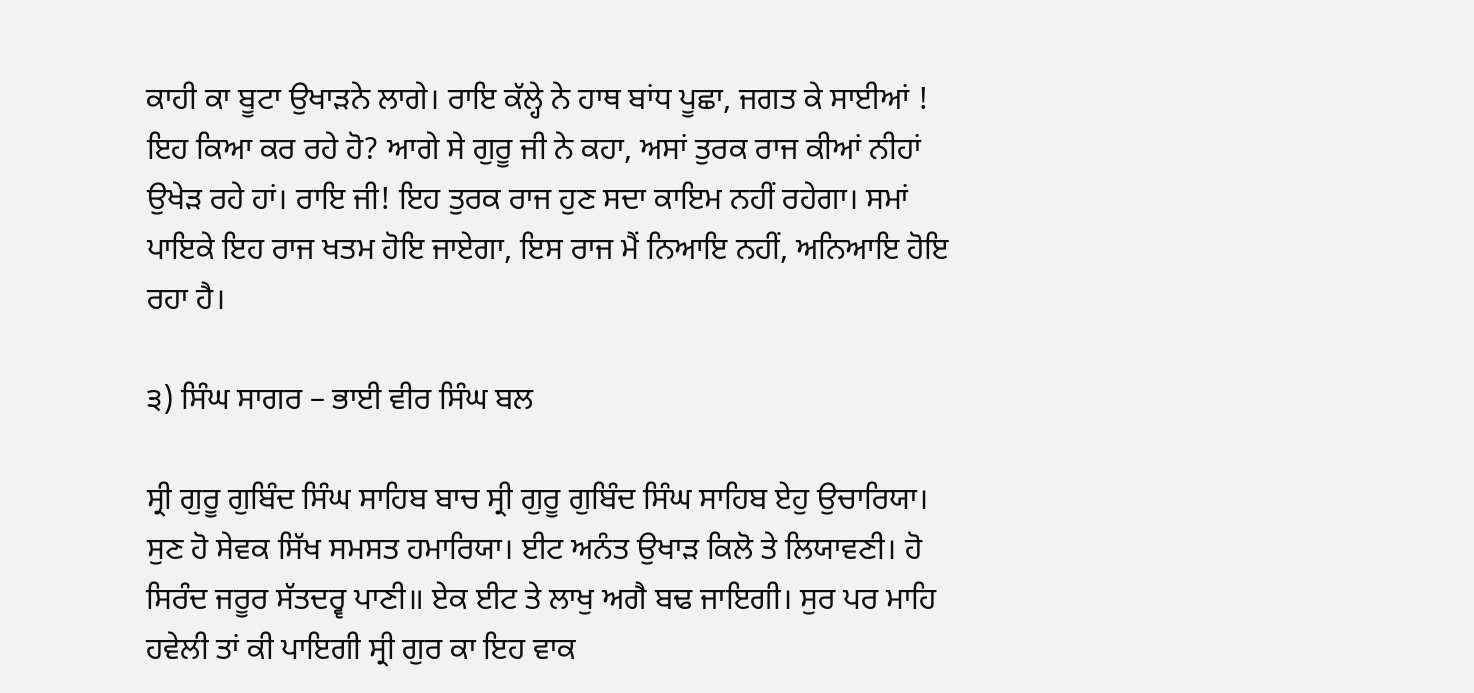ਕਾਹੀ ਕਾ ਬੂਟਾ ਉਖਾੜਨੇ ਲਾਗੇ। ਰਾਇ ਕੱਲ੍ਹੇ ਨੇ ਹਾਥ ਬਾਂਧ ਪੂਛਾ, ਜਗਤ ਕੇ ਸਾਈਆਂ ! ਇਹ ਕਿਆ ਕਰ ਰਹੇ ਹੋ? ਆਗੇ ਸੇ ਗੁਰੂ ਜੀ ਨੇ ਕਹਾ, ਅਸਾਂ ਤੁਰਕ ਰਾਜ ਕੀਆਂ ਨੀਹਾਂ ਉਖੇੜ ਰਹੇ ਹਾਂ। ਰਾਇ ਜੀ! ਇਹ ਤੁਰਕ ਰਾਜ ਹੁਣ ਸਦਾ ਕਾਇਮ ਨਹੀਂ ਰਹੇਗਾ। ਸਮਾਂ ਪਾਇਕੇ ਇਹ ਰਾਜ ਖਤਮ ਹੋਇ ਜਾਏਗਾ, ਇਸ ਰਾਜ ਮੈਂ ਨਿਆਇ ਨਹੀਂ, ਅਨਿਆਇ ਹੋਇ ਰਹਾ ਹੈ।

੩) ਸਿੰਘ ਸਾਗਰ – ਭਾਈ ਵੀਰ ਸਿੰਘ ਬਲ

ਸ੍ਰੀ ਗੁਰੂ ਗੁਬਿੰਦ ਸਿੰਘ ਸਾਹਿਬ ਬਾਚ ਸ੍ਰੀ ਗੁਰੂ ਗੁਬਿੰਦ ਸਿੰਘ ਸਾਹਿਬ ਏਹੁ ਉਚਾਰਿਯਾ। ਸੁਣ ਹੋ ਸੇਵਕ ਸਿੱਖ ਸਮਸਤ ਹਮਾਰਿਯਾ। ਈਟ ਅਨੰਤ ਉਖਾੜ ਕਿਲੋ ਤੇ ਲਿਯਾਵਣੀ। ਹੋ ਸਿਰੰਦ ਜਰੂਰ ਸੱਤਦਰ੍ਵ ਪਾਣੀ॥ ਏਕ ਈਟ ਤੇ ਲਾਖੁ ਅਗੈ ਬਢ ਜਾਇਗੀ। ਸੁਰ ਪਰ ਮਾਹਿ ਹਵੇਲੀ ਤਾਂ ਕੀ ਪਾਇਗੀ ਸ੍ਰੀ ਗੁਰ ਕਾ ਇਹ ਵਾਕ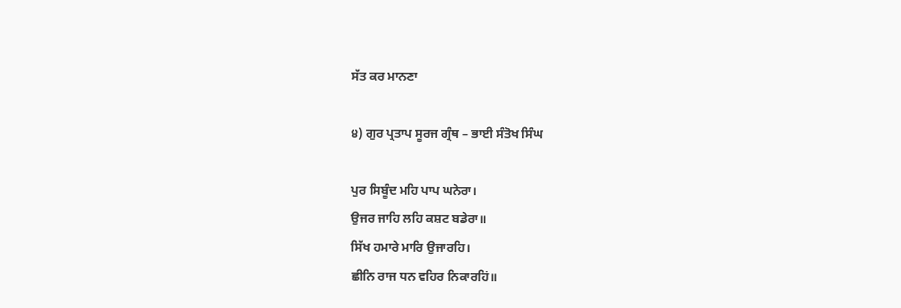ਸੱਤ ਕਰ ਮਾਨਣਾ

੪) ਗੁਰ ਪ੍ਰਤਾਪ ਸੂਰਜ ਗ੍ਰੰਥ – ਭਾਈ ਸੰਤੋਖ ਸਿੰਘ

ਪੁਰ ਸਿਬੂੰਦ ਮਹਿ ਪਾਪ ਘਨੇਰਾ।
ਉਜਰ ਜਾਹਿ ਲਹਿ ਕਸ਼ਟ ਬਡੇਰਾ॥
ਸਿੱਖ ਹਮਾਰੇ ਮਾਰਿ ਉਜਾਰਹਿ।
ਛੀਨਿ ਰਾਜ ਧਨ ਵਹਿਰ ਨਿਕਾਰਹਿਂ॥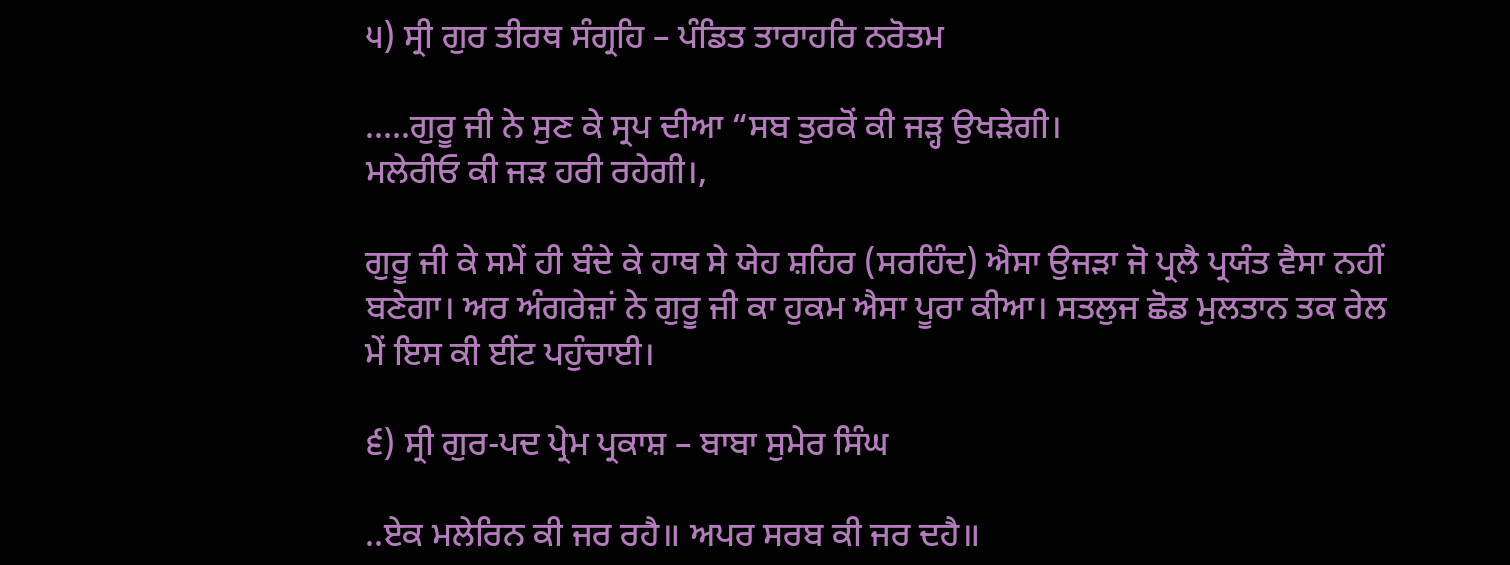੫) ਸ੍ਰੀ ਗੁਰ ਤੀਰਥ ਸੰਗ੍ਰਹਿ – ਪੰਡਿਤ ਤਾਰਾਹਰਿ ਨਰੋਤਮ

…..ਗੁਰੂ ਜੀ ਨੇ ਸੁਣ ਕੇ ਸ੍ਰਪ ਦੀਆ “ਸਬ ਤੁਰਕੋਂ ਕੀ ਜੜ੍ਹ ਉਖੜੇਗੀ।
ਮਲੇਰੀਓ ਕੀ ਜੜ ਹਰੀ ਰਹੇਗੀ।,

ਗੁਰੂ ਜੀ ਕੇ ਸਮੇਂ ਹੀ ਬੰਦੇ ਕੇ ਹਾਥ ਸੇ ਯੇਹ ਸ਼ਹਿਰ (ਸਰਹਿੰਦ) ਐਸਾ ਉਜੜਾ ਜੋ ਪ੍ਰਲੈ ਪ੍ਰਯੰਤ ਵੈਸਾ ਨਹੀਂ ਬਣੇਗਾ। ਅਰ ਅੰਗਰੇਜ਼ਾਂ ਨੇ ਗੁਰੂ ਜੀ ਕਾ ਹੁਕਮ ਐਸਾ ਪੂਰਾ ਕੀਆ। ਸਤਲੁਜ ਛੋਡ ਮੁਲਤਾਨ ਤਕ ਰੇਲ ਮੇਂ ਇਸ ਕੀ ਈਂਟ ਪਹੁੰਚਾਈ।

੬) ਸ੍ਰੀ ਗੁਰ-ਪਦ ਪ੍ਰੇਮ ਪ੍ਰਕਾਸ਼ – ਬਾਬਾ ਸੁਮੇਰ ਸਿੰਘ

..ਏਕ ਮਲੇਰਿਨ ਕੀ ਜਰ ਰਹੈ॥ ਅਪਰ ਸਰਬ ਕੀ ਜਰ ਦਹੈ॥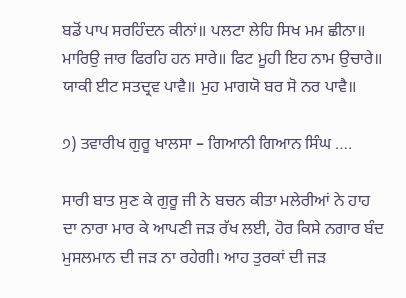ਬਡੋਂ ਪਾਪ ਸਰਹਿੰਦਨ ਕੀਨਾਂ॥ ਪਲਟਾ ਲੇਹਿ ਸਿਖ ਮਮ ਛੀਨਾ॥ ਮਾਰਿਉ ਜਾਰ ਫਿਰਹਿ ਹਨ ਸਾਰੇ॥ ਫਿਟ ਮੂਹੀ ਇਹ ਨਾਮ ਉਚਾਰੇ॥ ਯਾਕੀ ਈਟ ਸਤਦ੍ਰਵ ਪਾਵੈ॥ ਮੁਹ ਮਾਗਯੋ ਬਰ ਸੋ ਨਰ ਪਾਵੈ॥

੭) ਤਵਾਰੀਖ ਗੁਰੂ ਖਾਲਸਾ – ਗਿਆਨੀ ਗਿਆਨ ਸਿੰਘ ….

ਸਾਰੀ ਬਾਤ ਸੁਣ ਕੇ ਗੁਰੂ ਜੀ ਨੇ ਬਚਨ ਕੀਤਾ ਮਲੇਰੀਆਂ ਨੇ ਹਾਹ ਦਾ ਨਾਰਾ ਮਾਰ ਕੇ ਆਪਣੀ ਜੜ ਰੱਖ ਲਈ, ਹੋਰ ਕਿਸੇ ਨਗਾਰ ਬੰਦ ਮੁਸਲਮਾਨ ਦੀ ਜੜ ਨਾ ਰਹੇਗੀ। ਆਹ ਤੁਰਕਾਂ ਦੀ ਜੜ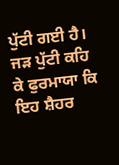ਪੁੱਟੀ ਗਈ ਹੈ। ਜੜ ਪੁੱਟੀ ਕਹਿ ਕੇ ਫੁਰਮਾਯਾ ਕਿ ਇਹ ਸ਼ੈਹਰ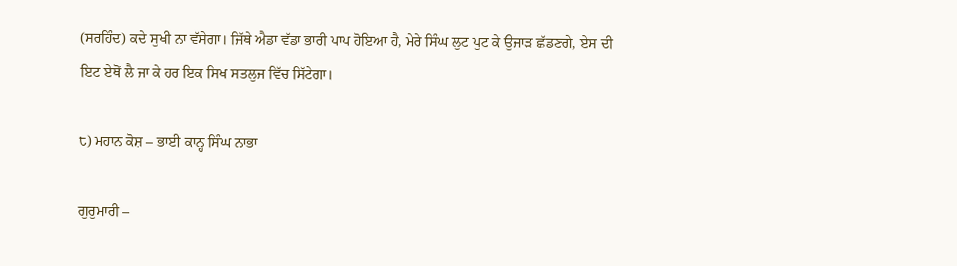(ਸਰਹਿੰਦ) ਕਦੇ ਸੁਖੀ ਨਾ ਵੱਸੇਗਾ। ਜਿੱਥੇ ਐਡਾ ਵੱਡਾ ਭਾਰੀ ਪਾਪ ਹੋਇਆ ਹੈ, ਮੇਰੇ ਸਿੰਘ ਲੁਟ ਪੁਟ ਕੇ ਉਜਾੜ ਛੱਡਣਗੇ, ਏਸ ਦੀ ਇਟ ਏਥੋਂ ਲੈ ਜਾ ਕੇ ਹਰ ਇਕ ਸਿਖ ਸਤਲੁਜ ਵਿੱਚ ਸਿੱਟੇਗਾ।

੮) ਮਹਾਨ ਕੋਸ਼ – ਭਾਈ ਕਾਨ੍ਹ ਸਿੰਘ ਨਾਭਾ

ਗੁਰੁਮਾਰੀ –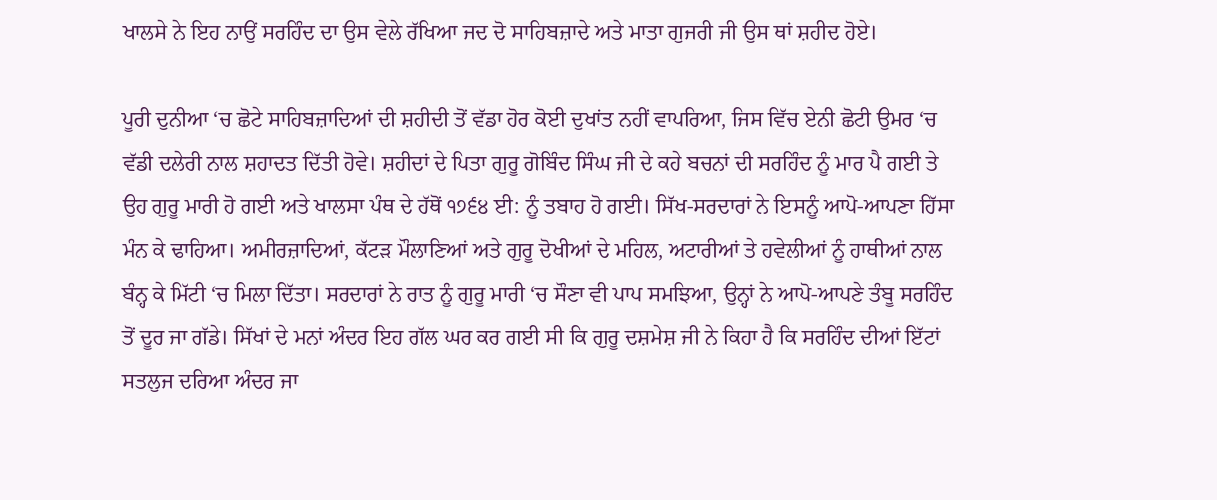ਖਾਲਸੇ ਨੇ ਇਹ ਨਾਉਂ ਸਰਹਿੰਦ ਦਾ ਉਸ ਵੇਲੇ ਰੱਖਿਆ ਜਦ ਦੋ ਸਾਹਿਬਜ਼ਾਦੇ ਅਤੇ ਮਾਤਾ ਗੁਜਰੀ ਜੀ ਉਸ ਥਾਂ ਸ਼ਹੀਦ ਹੋਏ।

ਪੂਰੀ ਦੁਨੀਆ ‘ਚ ਛੋਟੇ ਸਾਹਿਬਜ਼ਾਦਿਆਂ ਦੀ ਸ਼ਹੀਦੀ ਤੋਂ ਵੱਡਾ ਹੋਰ ਕੋਈ ਦੁਖਾਂਤ ਨਹੀਂ ਵਾਪਰਿਆ, ਜਿਸ ਵਿੱਚ ਏਨੀ ਛੋਟੀ ਉਮਰ ‘ਚ ਵੱਡੀ ਦਲੇਰੀ ਨਾਲ ਸ਼ਹਾਦਤ ਦਿੱਤੀ ਹੋਵੇ। ਸ਼ਹੀਦਾਂ ਦੇ ਪਿਤਾ ਗੁਰੂ ਗੋਬਿੰਦ ਸਿੰਘ ਜੀ ਦੇ ਕਹੇ ਬਚਨਾਂ ਦੀ ਸਰਹਿੰਦ ਨੂੰ ਮਾਰ ਪੈ ਗਈ ਤੇ ਉਹ ਗੁਰੂ ਮਾਰੀ ਹੋ ਗਈ ਅਤੇ ਖਾਲਸਾ ਪੰਥ ਦੇ ਹੱਥੋਂ ੧੭੬੪ ਈ: ਨੂੰ ਤਬਾਹ ਹੋ ਗਈ। ਸਿੱਖ-ਸਰਦਾਰਾਂ ਨੇ ਇਸਨੂੰ ਆਪੋ-ਆਪਣਾ ਹਿੱਸਾ ਮੰਨ ਕੇ ਢਾਹਿਆ। ਅਮੀਰਜ਼ਾਦਿਆਂ, ਕੱਟੜ ਮੌਲਾਣਿਆਂ ਅਤੇ ਗੁਰੂ ਦੋਖੀਆਂ ਦੇ ਮਹਿਲ, ਅਟਾਰੀਆਂ ਤੇ ਹਵੇਲੀਆਂ ਨੂੰ ਹਾਥੀਆਂ ਨਾਲ ਬੰਨ੍ਹ ਕੇ ਮਿੱਟੀ ‘ਚ ਮਿਲਾ ਦਿੱਤਾ। ਸਰਦਾਰਾਂ ਨੇ ਰਾਤ ਨੂੰ ਗੁਰੂ ਮਾਰੀ ‘ਚ ਸੌਣਾ ਵੀ ਪਾਪ ਸਮਝਿਆ, ਉਨ੍ਹਾਂ ਨੇ ਆਪੋ-ਆਪਣੇ ਤੰਬੂ ਸਰਹਿੰਦ ਤੋਂ ਦੂਰ ਜਾ ਗੱਡੇ। ਸਿੱਖਾਂ ਦੇ ਮਨਾਂ ਅੰਦਰ ਇਹ ਗੱਲ ਘਰ ਕਰ ਗਈ ਸੀ ਕਿ ਗੁਰੂ ਦਸ਼ਮੇਸ਼ ਜੀ ਨੇ ਕਿਹਾ ਹੈ ਕਿ ਸਰਹਿੰਦ ਦੀਆਂ ਇੱਟਾਂ ਸਤਲੁਜ ਦਰਿਆ ਅੰਦਰ ਜਾ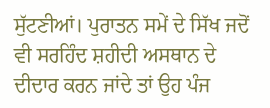ਸੁੱਟਣੀਆਂ। ਪੁਰਾਤਨ ਸਮੇਂ ਦੇ ਸਿੱਖ ਜਦੋਂ ਵੀ ਸਰਹਿੰਦ ਸ਼ਹੀਦੀ ਅਸਥਾਨ ਦੇ ਦੀਦਾਰ ਕਰਨ ਜਾਂਦੇ ਤਾਂ ਉਹ ਪੰਜ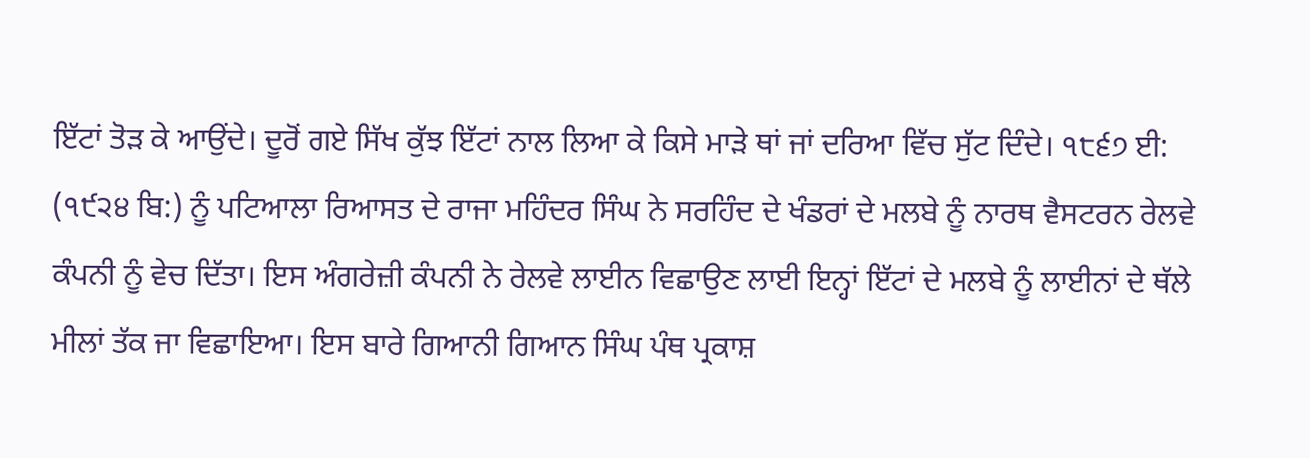ਇੱਟਾਂ ਤੋੜ ਕੇ ਆਉਂਦੇ। ਦੂਰੋਂ ਗਏ ਸਿੱਖ ਕੁੱਝ ਇੱਟਾਂ ਨਾਲ ਲਿਆ ਕੇ ਕਿਸੇ ਮਾੜੇ ਥਾਂ ਜਾਂ ਦਰਿਆ ਵਿੱਚ ਸੁੱਟ ਦਿੰਦੇ। ੧੮੬੭ ਈ: (੧੯੨੪ ਬਿ:) ਨੂੰ ਪਟਿਆਲਾ ਰਿਆਸਤ ਦੇ ਰਾਜਾ ਮਹਿੰਦਰ ਸਿੰਘ ਨੇ ਸਰਹਿੰਦ ਦੇ ਖੰਡਰਾਂ ਦੇ ਮਲਬੇ ਨੂੰ ਨਾਰਥ ਵੈਸਟਰਨ ਰੇਲਵੇ ਕੰਪਨੀ ਨੂੰ ਵੇਚ ਦਿੱਤਾ। ਇਸ ਅੰਗਰੇਜ਼ੀ ਕੰਪਨੀ ਨੇ ਰੇਲਵੇ ਲਾਈਨ ਵਿਛਾਉਣ ਲਾਈ ਇਨ੍ਹਾਂ ਇੱਟਾਂ ਦੇ ਮਲਬੇ ਨੂੰ ਲਾਈਨਾਂ ਦੇ ਥੱਲੇ ਮੀਲਾਂ ਤੱਕ ਜਾ ਵਿਛਾਇਆ। ਇਸ ਬਾਰੇ ਗਿਆਨੀ ਗਿਆਨ ਸਿੰਘ ਪੰਥ ਪ੍ਰਕਾਸ਼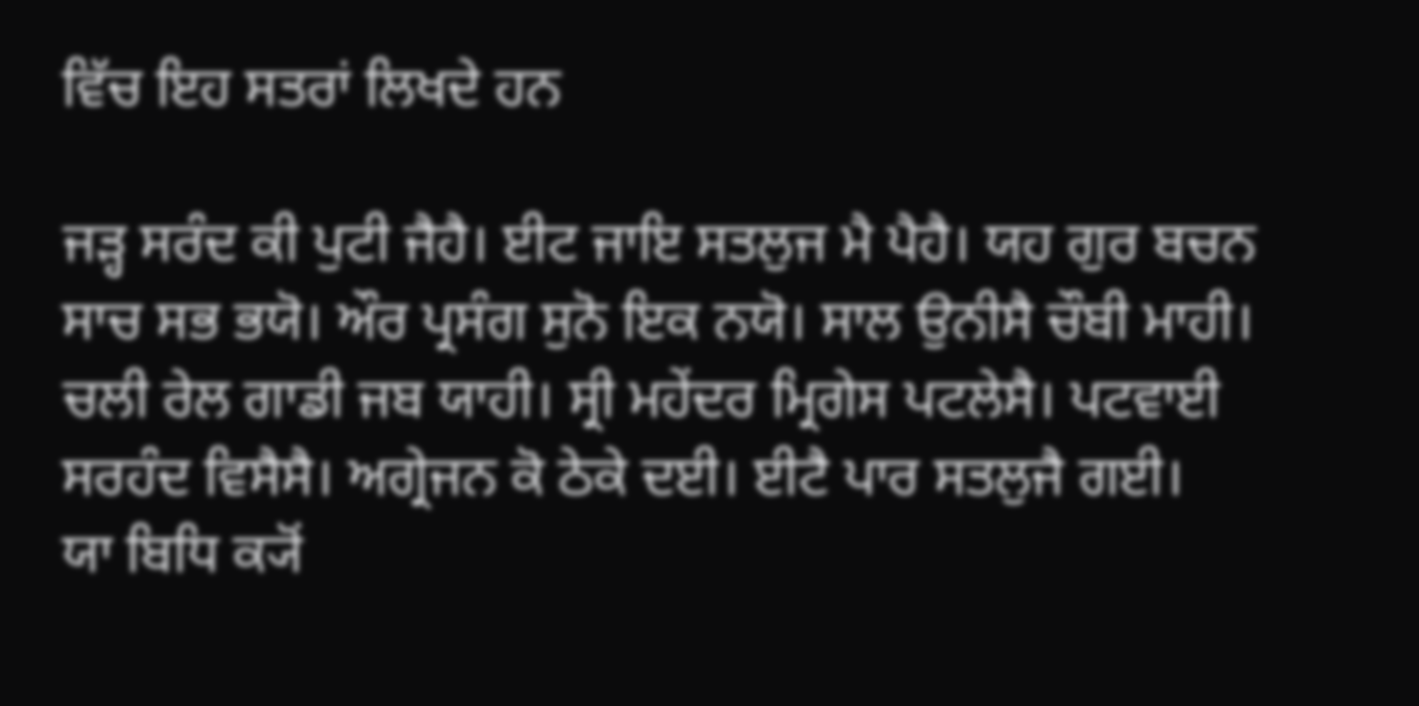ਵਿੱਚ ਇਹ ਸਤਰਾਂ ਲਿਖਦੇ ਹਨ

ਜੜ੍ਹ ਸਰੰਦ ਕੀ ਪੁਟੀ ਜੈਹੈ। ਈਟ ਜਾਇ ਸਤਲੁਜ ਮੈ ਪੈਹੈ। ਯਹ ਗੁਰ ਬਚਨ ਸਾਚ ਸਭ ਭਯੋ। ਔਰ ਪ੍ਰਸੰਗ ਸੁਨੋ ਇਕ ਨਯੋ। ਸਾਲ ਉਨੀਸੈ ਚੌਬੀ ਮਾਹੀ। ਚਲੀ ਰੇਲ ਗਾਡੀ ਜਬ ਯਾਹੀ। ਸ੍ਰੀ ਮਹੇਂਦਰ ਮ੍ਰਿਗੇਸ ਪਟਲੇਸੈ। ਪਟਵਾਈ ਸਰਹੰਦ ਵਿਸੈਸੈ। ਅਗ੍ਰੇਜਨ ਕੋ ਠੇਕੇ ਦਈ। ਈਟੈ ਪਾਰ ਸਤਲੁਜੈ ਗਈ।
ਯਾ ਬਿਧਿ ਕ੍ਯੋਂ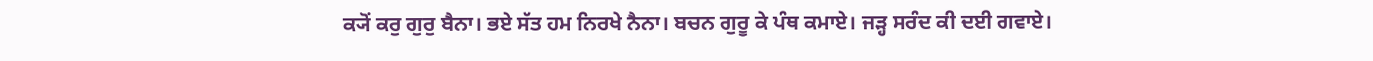ਕ੍ਯੋਂ ਕਰੁ ਗੁਰੁ ਬੈਨਾ। ਭਏ ਸੱਤ ਹਮ ਨਿਰਖੇ ਨੈਨਾ। ਬਚਨ ਗੁਰੂ ਕੇ ਪੰਥ ਕਮਾਏ। ਜੜ੍ਹ ਸਰੰਦ ਕੀ ਦਈ ਗਵਾਏ।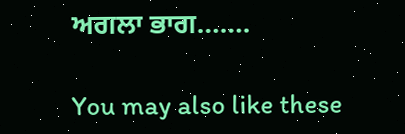ਅਗਲਾ ਭਾਗ…….

You may also like these